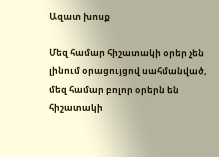Ազատ խոսք

Մեզ համար հիշատակի օրեր չեն լինում օրացույցով սահմանված, մեզ համար բոլոր օրերն են հիշատակի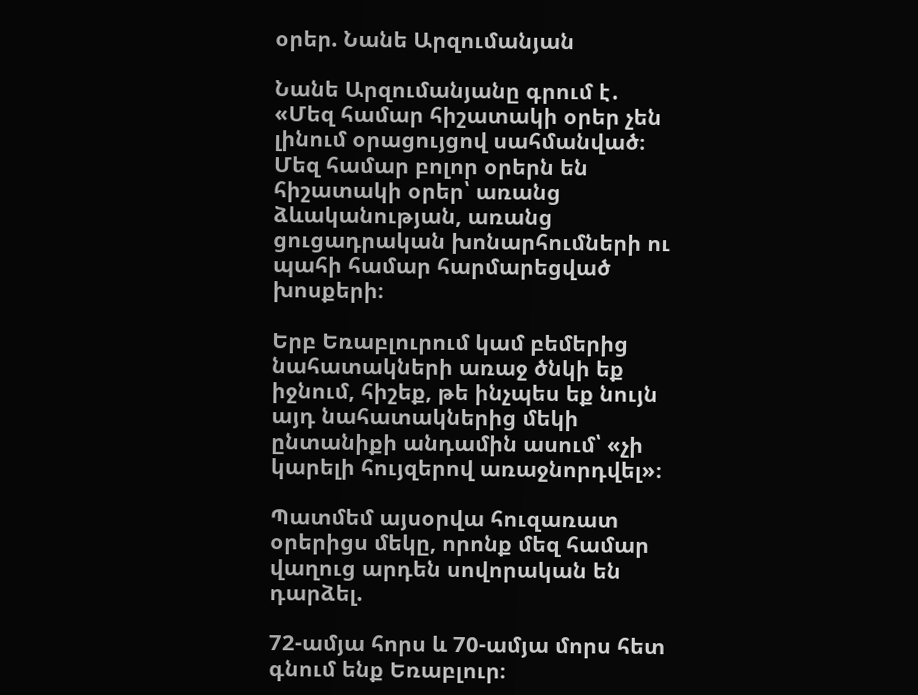օրեր. Նանե Արզումանյան

Նանե Արզումանյանը գրում է․ «Մեզ համար հիշատակի օրեր չեն լինում օրացույցով սահմանված։ Մեզ համար բոլոր օրերն են հիշատակի օրեր՝ առանց ձևականության, առանց ցուցադրական խոնարհումների ու պահի համար հարմարեցված խոսքերի։

Երբ Եռաբլուրում կամ բեմերից նահատակների առաջ ծնկի եք իջնում, հիշեք, թե ինչպես եք նույն այդ նահատակներից մեկի ընտանիքի անդամին ասում՝ «չի կարելի հույզերով առաջնորդվել»։

Պատմեմ այսօրվա հուզառատ օրերիցս մեկը, որոնք մեզ համար վաղուց արդեն սովորական են դարձել.

72-ամյա հորս և 70-ամյա մորս հետ գնում ենք Եռաբլուր։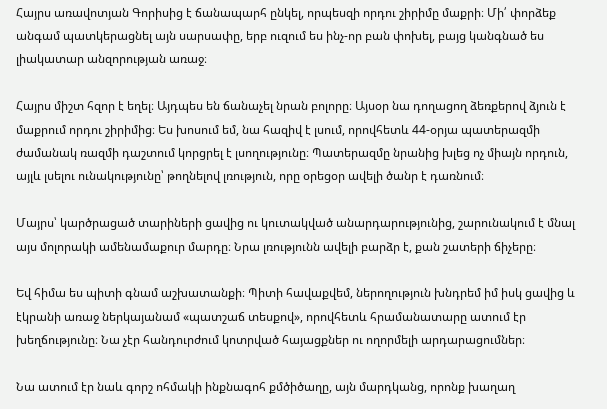Հայրս առավոտյան Գորիսից է ճանապարհ ընկել, որպեսզի որդու շիրիմը մաքրի։ Մի՛ փորձեք անգամ պատկերացնել այն սարսափը, երբ ուզում ես ինչ-որ բան փոխել, բայց կանգնած ես լիակատար անզորության առաջ։

Հայրս միշտ հզոր է եղել։ Այդպես են ճանաչել նրան բոլորը։ Այսօր նա դողացող ձեռքերով ձյուն է մաքրում որդու շիրիմից։ Ես խոսում եմ, նա հազիվ է լսում, որովհետև 44-օրյա պատերազմի ժամանակ ռազմի դաշտում կորցրել է լսողությունը։ Պատերազմը նրանից խլեց ոչ միայն որդուն, այլև լսելու ունակությունը՝ թողնելով լռություն, որը օրեցօր ավելի ծանր է դառնում։

Մայրս՝ կարծրացած տարիների ցավից ու կուտակված անարդարությունից, շարունակում է մնալ այս մոլորակի ամենամաքուր մարդը։ Նրա լռությունն ավելի բարձր է, քան շատերի ճիչերը։

Եվ հիմա ես պիտի գնամ աշխատանքի։ Պիտի հավաքվեմ, ներողություն խնդրեմ իմ իսկ ցավից և էկրանի առաջ ներկայանամ «պատշաճ տեսքով», որովհետև հրամանատարը ատում էր խեղճությունը։ Նա չէր հանդուրժում կոտրված հայացքներ ու ողորմելի արդարացումներ։

Նա ատում էր նաև գորշ ոհմակի ինքնագոհ քմծիծաղը, այն մարդկանց, որոնք խաղաղ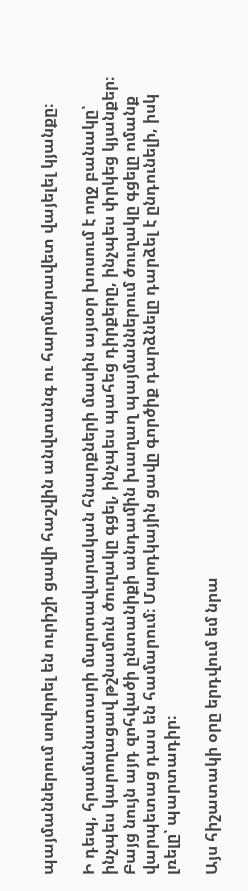պայմաններում սովորել են ուրիշի ցավի հաշվին անվտանգ ու հարմարավետ վայելել կյանքը։

Ի դեպ, հրամանատարի մարտավարական հնարքների մասին այսօր խոսում է ողջ բանակը՝ ինչպես կարողացավ թշնամուն ծուղակը գցել, ինչպես պահեց դիրքերը, ինչպես փրկեց կյանքեր։ Բայց նույն այդ զոհվածի ընտանիքի անդամին խաղաղ պայմաններում ծուղակը գցելը ոմանք վարպետաց դաս են համարում։ Մարդկային ցավը գործիք դարձնելը դարձել է ընդունելի, իսկ լռելը՝ պարտադիր։

Այս հիշատակի օրը երդվում եմ նրա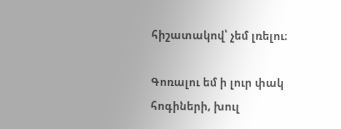հիշատակով՝ չեմ լռելու։

Գոռալու եմ ի լուր փակ հոգիների, խուլ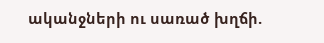ականջների ու սառած խղճի.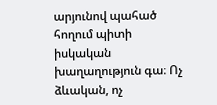արյունով պահած հողում պիտի իսկական խաղաղություն գա։ Ոչ ձևական, ոչ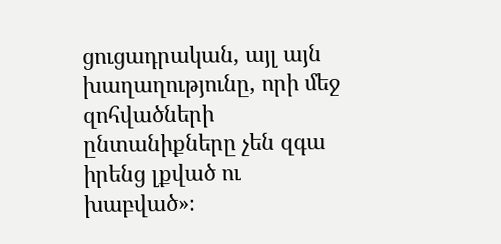ցուցադրական, այլ այն խաղաղությունը, որի մեջ զոհվածների ընտանիքները չեն զգա իրենց լքված ու խաբված»։